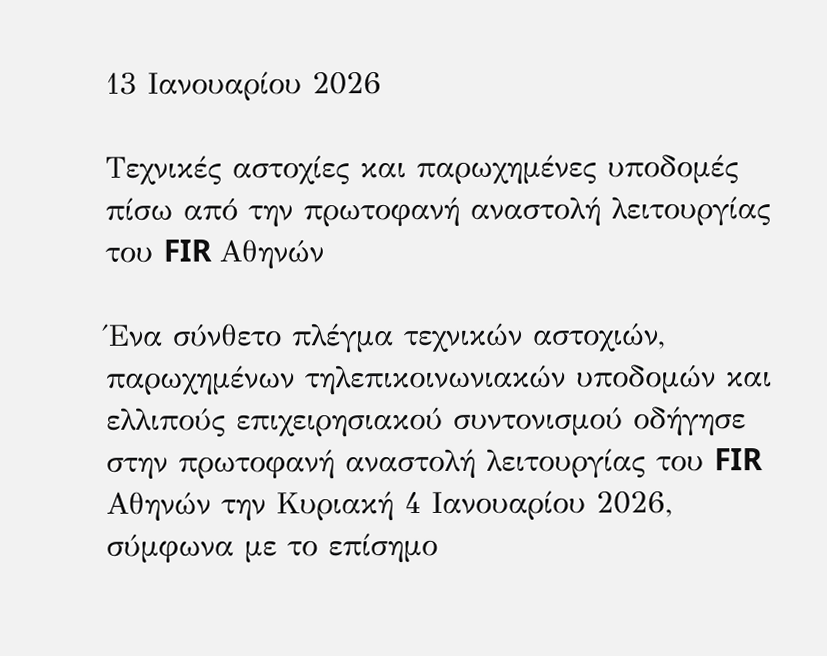13 Ιανουαρίου 2026

Τεχνικές αστοχίες και παρωχημένες υποδομές πίσω από την πρωτοφανή αναστολή λειτουργίας του FIR Αθηνών

Ένα σύνθετο πλέγμα τεχνικών αστοχιών, παρωχημένων τηλεπικοινωνιακών υποδομών και ελλιπούς επιχειρησιακού συντονισμού οδήγησε στην πρωτοφανή αναστολή λειτουργίας του FIR Αθηνών την Κυριακή 4 Ιανουαρίου 2026, σύμφωνα με το επίσημο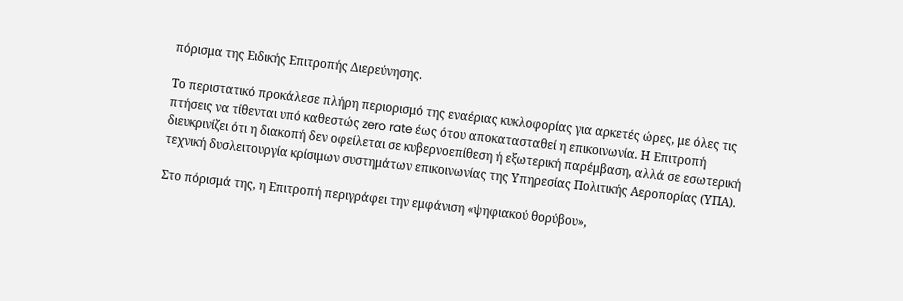πόρισμα της Ειδικής Επιτροπής Διερεύνησης.

Το περιστατικό προκάλεσε πλήρη περιορισμό της εναέριας κυκλοφορίας για αρκετές ώρες, με όλες τις πτήσεις να τίθενται υπό καθεστώς zero rate έως ότου αποκατασταθεί η επικοινωνία. Η Επιτροπή διευκρινίζει ότι η διακοπή δεν οφείλεται σε κυβερνοεπίθεση ή εξωτερική παρέμβαση, αλλά σε εσωτερική τεχνική δυσλειτουργία κρίσιμων συστημάτων επικοινωνίας της Υπηρεσίας Πολιτικής Αεροπορίας (ΥΠΑ).

Στο πόρισμά της, η Επιτροπή περιγράφει την εμφάνιση «ψηφιακού θορύβου»,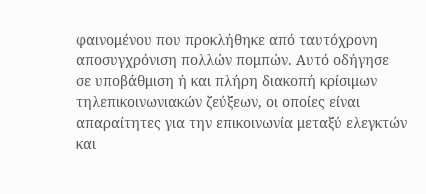φαινομένου που προκλήθηκε από ταυτόχρονη αποσυγχρόνιση πολλών πομπών. Αυτό οδήγησε σε υποβάθμιση ή και πλήρη διακοπή κρίσιμων τηλεπικοινωνιακών ζεύξεων, οι οποίες είναι απαραίτητες για την επικοινωνία μεταξύ ελεγκτών και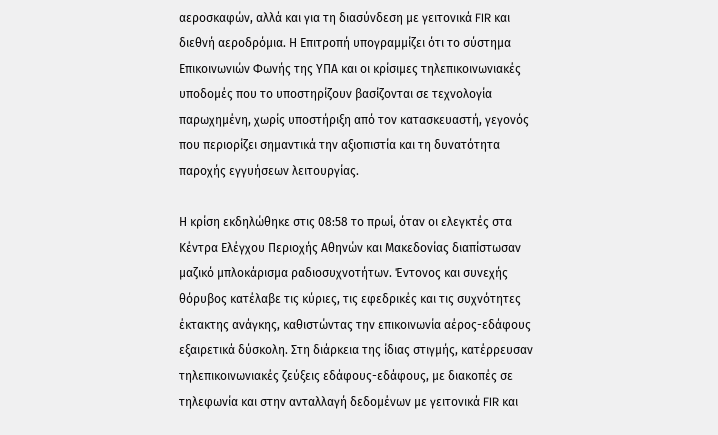αεροσκαφών, αλλά και για τη διασύνδεση με γειτονικά FIR και διεθνή αεροδρόμια. Η Επιτροπή υπογραμμίζει ότι το σύστημα Επικοινωνιών Φωνής της ΥΠΑ και οι κρίσιμες τηλεπικοινωνιακές υποδομές που το υποστηρίζουν βασίζονται σε τεχνολογία παρωχημένη, χωρίς υποστήριξη από τον κατασκευαστή, γεγονός που περιορίζει σημαντικά την αξιοπιστία και τη δυνατότητα παροχής εγγυήσεων λειτουργίας.

Η κρίση εκδηλώθηκε στις 08:58 το πρωί, όταν οι ελεγκτές στα Κέντρα Ελέγχου Περιοχής Αθηνών και Μακεδονίας διαπίστωσαν μαζικό μπλοκάρισμα ραδιοσυχνοτήτων. Έντονος και συνεχής θόρυβος κατέλαβε τις κύριες, τις εφεδρικές και τις συχνότητες έκτακτης ανάγκης, καθιστώντας την επικοινωνία αέρος-εδάφους εξαιρετικά δύσκολη. Στη διάρκεια της ίδιας στιγμής, κατέρρευσαν τηλεπικοινωνιακές ζεύξεις εδάφους-εδάφους, με διακοπές σε τηλεφωνία και στην ανταλλαγή δεδομένων με γειτονικά FIR και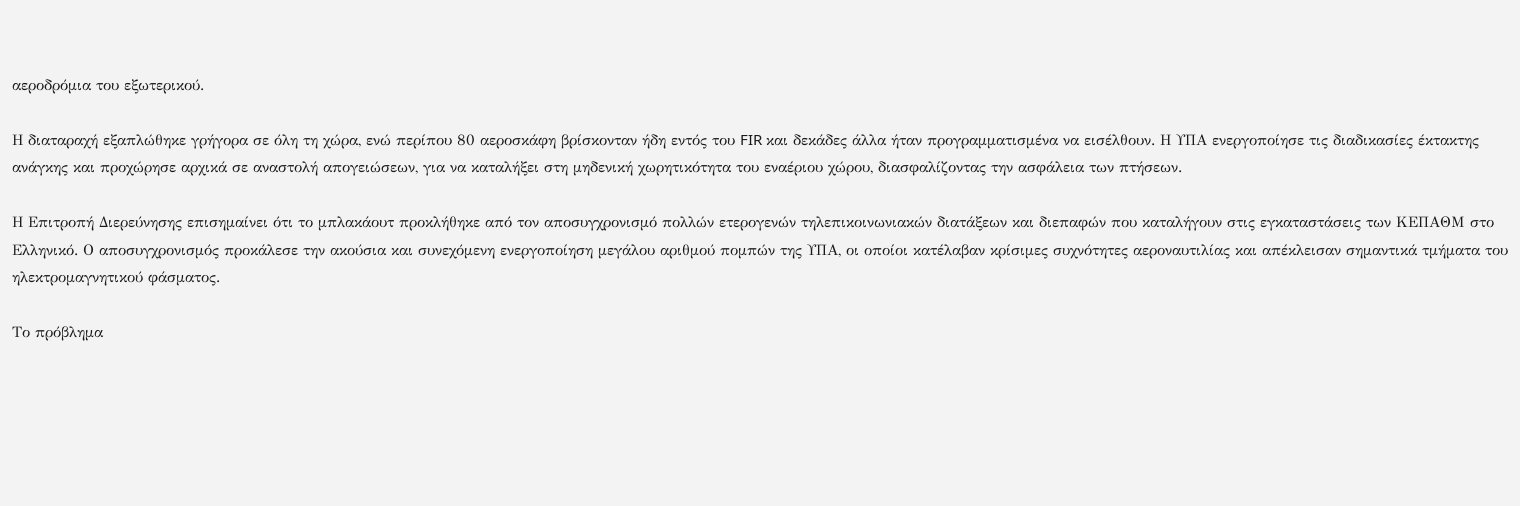αεροδρόμια του εξωτερικού.

Η διαταραχή εξαπλώθηκε γρήγορα σε όλη τη χώρα, ενώ περίπου 80 αεροσκάφη βρίσκονταν ήδη εντός του FIR και δεκάδες άλλα ήταν προγραμματισμένα να εισέλθουν. Η ΥΠΑ ενεργοποίησε τις διαδικασίες έκτακτης ανάγκης και προχώρησε αρχικά σε αναστολή απογειώσεων, για να καταλήξει στη μηδενική χωρητικότητα του εναέριου χώρου, διασφαλίζοντας την ασφάλεια των πτήσεων.

Η Επιτροπή Διερεύνησης επισημαίνει ότι το μπλακάουτ προκλήθηκε από τον αποσυγχρονισμό πολλών ετερογενών τηλεπικοινωνιακών διατάξεων και διεπαφών που καταλήγουν στις εγκαταστάσεις των ΚΕΠΑΘΜ στο Ελληνικό. Ο αποσυγχρονισμός προκάλεσε την ακούσια και συνεχόμενη ενεργοποίηση μεγάλου αριθμού πομπών της ΥΠΑ, οι οποίοι κατέλαβαν κρίσιμες συχνότητες αεροναυτιλίας και απέκλεισαν σημαντικά τμήματα του ηλεκτρομαγνητικού φάσματος.

Το πρόβλημα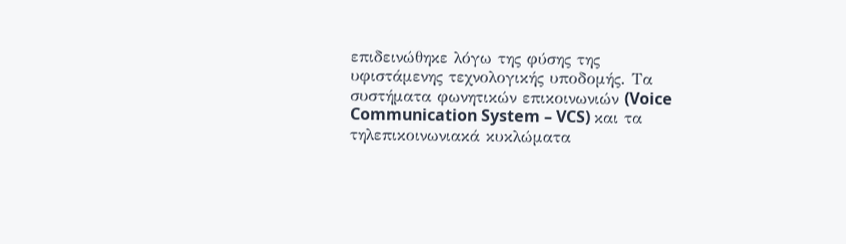επιδεινώθηκε λόγω της φύσης της υφιστάμενης τεχνολογικής υποδομής. Τα συστήματα φωνητικών επικοινωνιών (Voice Communication System – VCS) και τα τηλεπικοινωνιακά κυκλώματα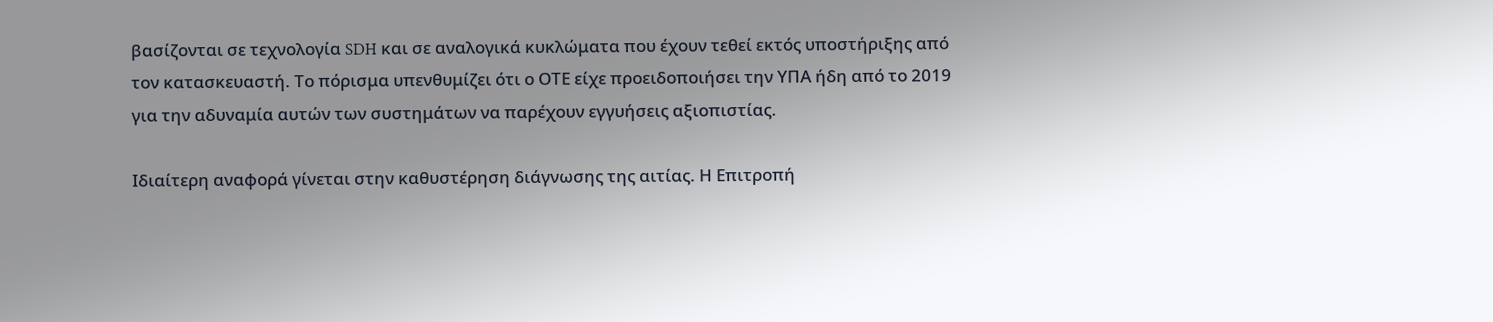βασίζονται σε τεχνολογία SDH και σε αναλογικά κυκλώματα που έχουν τεθεί εκτός υποστήριξης από τον κατασκευαστή. Το πόρισμα υπενθυμίζει ότι ο ΟΤΕ είχε προειδοποιήσει την ΥΠΑ ήδη από το 2019 για την αδυναμία αυτών των συστημάτων να παρέχουν εγγυήσεις αξιοπιστίας.

Ιδιαίτερη αναφορά γίνεται στην καθυστέρηση διάγνωσης της αιτίας. Η Επιτροπή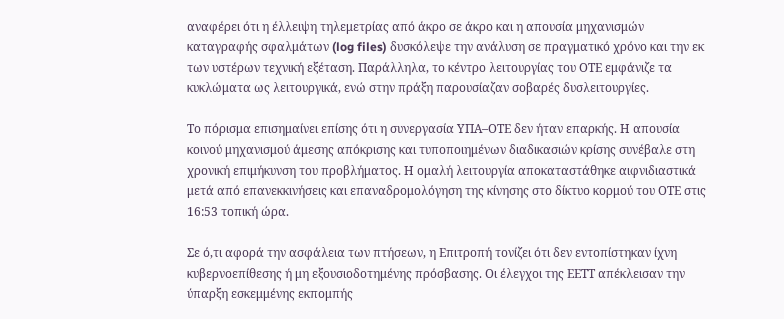αναφέρει ότι η έλλειψη τηλεμετρίας από άκρο σε άκρο και η απουσία μηχανισμών καταγραφής σφαλμάτων (log files) δυσκόλεψε την ανάλυση σε πραγματικό χρόνο και την εκ των υστέρων τεχνική εξέταση. Παράλληλα, το κέντρο λειτουργίας του ΟΤΕ εμφάνιζε τα κυκλώματα ως λειτουργικά, ενώ στην πράξη παρουσίαζαν σοβαρές δυσλειτουργίες.

Το πόρισμα επισημαίνει επίσης ότι η συνεργασία ΥΠΑ–ΟΤΕ δεν ήταν επαρκής. Η απουσία κοινού μηχανισμού άμεσης απόκρισης και τυποποιημένων διαδικασιών κρίσης συνέβαλε στη χρονική επιμήκυνση του προβλήματος. Η ομαλή λειτουργία αποκαταστάθηκε αιφνιδιαστικά μετά από επανεκκινήσεις και επαναδρομολόγηση της κίνησης στο δίκτυο κορμού του ΟΤΕ στις 16:53 τοπική ώρα.

Σε ό,τι αφορά την ασφάλεια των πτήσεων, η Επιτροπή τονίζει ότι δεν εντοπίστηκαν ίχνη κυβερνοεπίθεσης ή μη εξουσιοδοτημένης πρόσβασης. Οι έλεγχοι της ΕΕΤΤ απέκλεισαν την ύπαρξη εσκεμμένης εκπομπής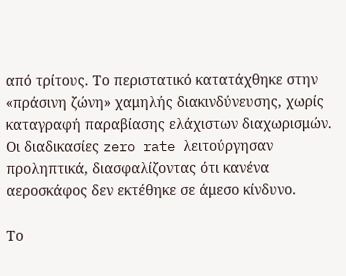από τρίτους. Το περιστατικό κατατάχθηκε στην «πράσινη ζώνη» χαμηλής διακινδύνευσης, χωρίς καταγραφή παραβίασης ελάχιστων διαχωρισμών. Οι διαδικασίες zero rate λειτούργησαν προληπτικά, διασφαλίζοντας ότι κανένα αεροσκάφος δεν εκτέθηκε σε άμεσο κίνδυνο.

Το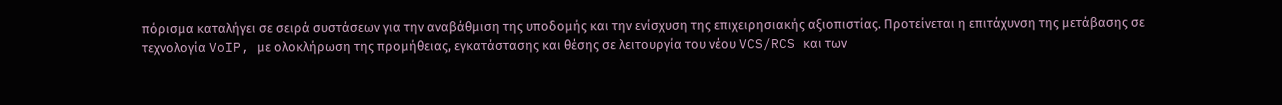πόρισμα καταλήγει σε σειρά συστάσεων για την αναβάθμιση της υποδομής και την ενίσχυση της επιχειρησιακής αξιοπιστίας. Προτείνεται η επιτάχυνση της μετάβασης σε τεχνολογία VoIP, με ολοκλήρωση της προμήθειας, εγκατάστασης και θέσης σε λειτουργία του νέου VCS/RCS και των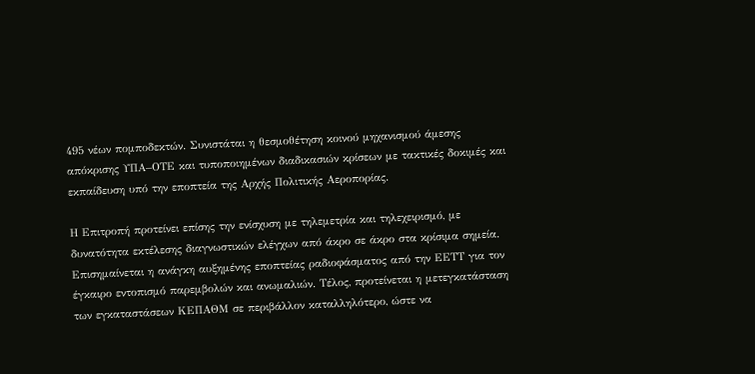495 νέων πομποδεκτών. Συνιστάται η θεσμοθέτηση κοινού μηχανισμού άμεσης απόκρισης ΥΠΑ–ΟΤΕ και τυποποιημένων διαδικασιών κρίσεων με τακτικές δοκιμές και εκπαίδευση υπό την εποπτεία της Αρχής Πολιτικής Αεροπορίας.

Η Επιτροπή προτείνει επίσης την ενίσχυση με τηλεμετρία και τηλεχειρισμό, με δυνατότητα εκτέλεσης διαγνωστικών ελέγχων από άκρο σε άκρο στα κρίσιμα σημεία. Επισημαίνεται η ανάγκη αυξημένης εποπτείας ραδιοφάσματος από την ΕΕΤΤ για τον έγκαιρο εντοπισμό παρεμβολών και ανωμαλιών. Τέλος, προτείνεται η μετεγκατάσταση των εγκαταστάσεων ΚΕΠΑΘΜ σε περιβάλλον καταλληλότερο, ώστε να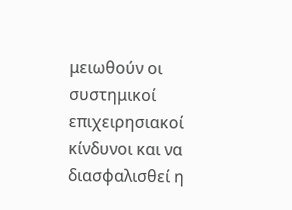μειωθούν οι συστημικοί επιχειρησιακοί κίνδυνοι και να διασφαλισθεί η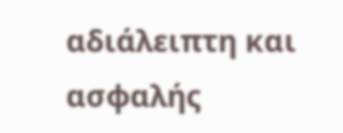αδιάλειπτη και ασφαλής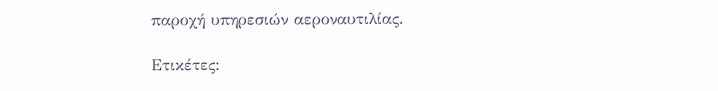παροχή υπηρεσιών αεροναυτιλίας.

Ετικέτες: